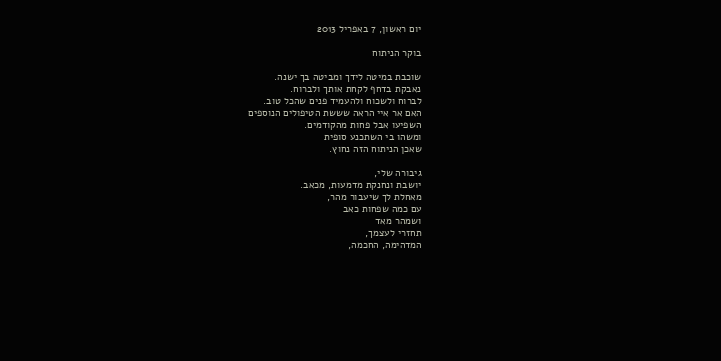יום ראשון, 7 באפריל 2013

בוקר הניתוח

שוכבת במיטה לידך ומביטה בך ישנה.
נאבקת בדחף לקחת אותך ולברוח.
לברוח ולשכוח ולהעמיד פנים שהכל טוב.
האם אר איי הראה שששת הטיפולים הנוספים
השפיעו אבל פחות מהקודמים.
ומשהו בי השתכנע סופית
שאכן הניתוח הזה נחוץ.

גיבורה שלי,
יושבת ונחנקת מדמעות, מכאב.
מאחלת לך שיעבור מהר,
עם כמה שפחות כאב
ושמהר מאד
תחזרי לעצמך,
המדהימה, החכמה,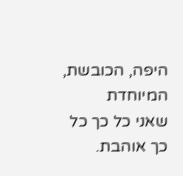היפה, הכובשת, המיוחדת
שאני כל כך כל כך אוהבת.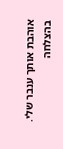אוהבת אותך ענבר שלי. בהצלחה